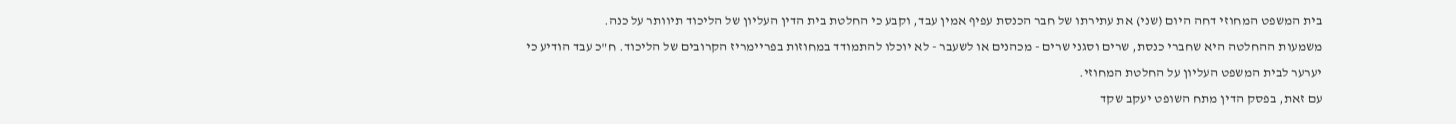בית המשפט המחוזי דחה היום (שני) את עתירתו של חבר הכנסת עפיף אמין עבד, וקבע כי החלטת בית הדין העליון של הליכוד תיוותר על כנה.
משמעות ההחלטה היא שחברי כנסת, שרים וסגני שרים - מכהנים או לשעבר - לא יוכלו להתמודד במחוזות בפריימריז הקרובים של הליכוד. ח"כ עבד הודיע כי יערער לבית המשפט העליון על החלטת המחוזי.
עם זאת, בפסק הדין מתח השופט יעקב שקד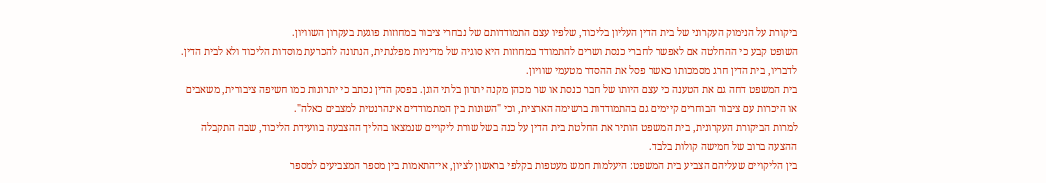ביקורת על הנימוק העקרוני של בית הדין העליון בליכוד, שלפיו עצם התמודדותם של נבחרי ציבור במחוזות פוגעת בעקרון השוויון.
השופט קבע כי ההחלטה אם לאפשר לחברי כנסת ושרים להתמודד במחוזות היא סוגיה של מדיניות מפלגתית, הנתונה להכרעת מוסדות הליכוד ולא לבית הדין. לדבריו, בית הדין חרג מסמכותו כאשר פסל את ההסדר מטעמי שוויון.
בית המשפט דחה גם את הטענה כי עצם היותו של חבר כנסת או שר מכהן מקנה יתרון בלתי הוגן. בפסק הדין נכתב כי יתרונות כמו חשיפה ציבורית, משאבים או היכרות עם ציבור הבוחרים קיימים גם בהתמודדות ברשימה הארצית, וכי "השונות בין המתמודדים אינהרנטית למצבים כאלה".
למרות הביקורת העקרונית, בית המשפט הותיר את החלטת בית הדין על כנה בשל שורת ליקויים שנמצאו בהליך ההצבעה בוועידת הליכוד, שבה התקבלה ההצעה ברוב של חמישה קולות בלבד.
בין הליקויים שעליהם הצביע בית המשפט: היעלמות חמש מעטפות בקלפי בראשון לציון, אי־התאמות בין מספר המצביעים למספר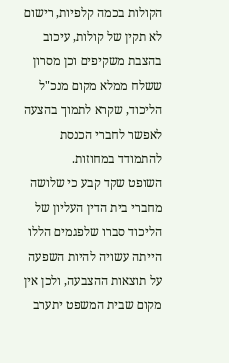הקולות בכמה קלפיות, רישום לא תקין של קולות, עיכוב בהצבת משקיפים וכן מסרון ששלח ממלא מקום מנכ"ל הליכוד, שקרא לתמוך בהצעה לאפשר לחברי הכנסת להתמודד במחוזות.
השופט שקד קבע כי שלושה מחברי בית הדין העליון של הליכוד סברו שלפגמים הללו הייתה עשויה להיות השפעה על תוצאות ההצבעה, ולכן אין מקום שבית המשפט יתערב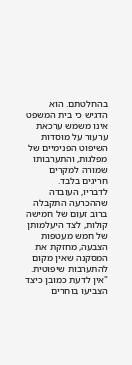בהחלטתם. הוא הדגיש כי בית המשפט אינו משמש ערכאת ערעור על מוסדות השיפוט הפנימיים של מפלגות, והתערבותו שמורה למקרים חריגים בלבד.
לדבריו, העובדה שההכרעה התקבלה ברוב זעום של חמישה קולות, לצד היעלמותן של חמש מעטפות הצבעה, מחזקת את המסקנה שאין מקום להתערבות שיפוטית. "אין לדעת כמובן כיצד הצביעו בוחרים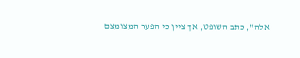אלה", כתב השופט, אך ציין כי הפער המצומצם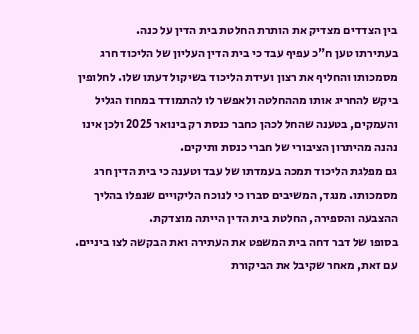בין הצדדים מצדיק את הותרת החלטת בית הדין על כנה.
בעתירתו טען ח"כ עפיף עבד כי בית הדין העליון של הליכוד חרג מסמכותו והחליף את רצון ועידת הליכוד בשיקול דעתו שלו. לחלופין ביקש להחריג אותו מההחלטה ולאפשר לו להתמודד במחוז הגליל והעמקים, בטענה שהחל לכהן כחבר כנסת רק בינואר 2025 ולכן אינו נהנה מהיתרון הציבורי של חברי כנסת ותיקים.
גם מפלגת הליכוד תמכה בעמדתו של עבד וטענה כי בית הדין חרג מסמכותו. מנגד, המשיבים סברו כי לנוכח הליקויים שנפלו בהליך ההצבעה והספירה, החלטת בית הדין הייתה מוצדקת.
בסופו של דבר דחה בית המשפט את העתירה ואת הבקשה לצו ביניים. עם זאת, מאחר שקיבל את הביקורת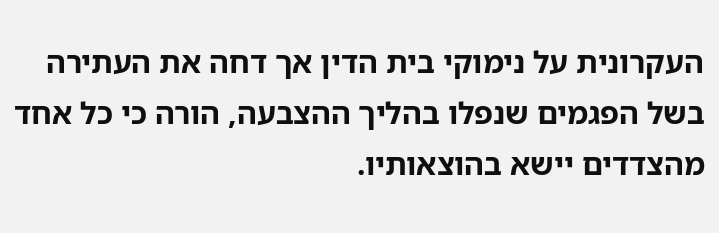העקרונית על נימוקי בית הדין אך דחה את העתירה בשל הפגמים שנפלו בהליך ההצבעה, הורה כי כל אחד מהצדדים יישא בהוצאותיו.